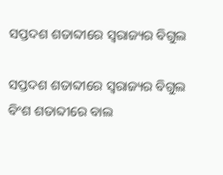ସପ୍ତଦଶ ଶତାବ୍ଦୀରେ ସ୍ୱରାଜ୍ୟର ବିଗୁଲ

ସପ୍ତଦଶ ଶତାବ୍ଦୀରେ ସ୍ୱରାଜ୍ୟର ବିଗୁଲ
ବିଂଶ ଶତାବ୍ଦୀରେ ବାଲ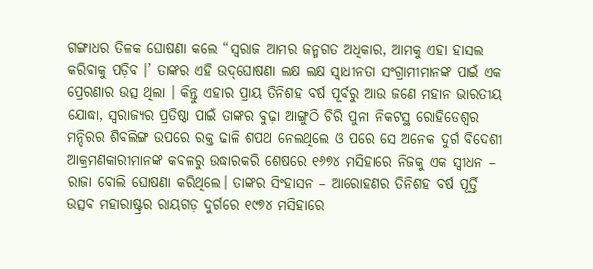ଗଙ୍ଗାଧର ତିଳକ ଘୋଷଣା କଲେ “ସ୍ୱରାଜ ଆମର ଜନ୍ମଗତ ଅଧିକାର, ଆମକୁ ଏହା ହାସଲ କରିବାକୁ ପଡ଼ିବ ।’ ତାଙ୍କର ଏହି ଉଦ୍‌ଘୋଷଣା ଲକ୍ଷ ଲକ୍ଷ ସ୍ୱାଧୀନତା ସଂଗ୍ରାମୀମାନଙ୍କ ପାଇଁ ଏକ ପ୍ରେରଣାର ଉତ୍ସ ଥିଲା । କିନ୍ତୁ ଏହାର ପ୍ରାୟ ତିନିଶହ ବର୍ଷ ପୂର୍ବରୁ ଆଉ ଜଣେ ମହାନ ଭାରତୀୟ ଯୋଦ୍ଧା, ସ୍ୱରାଜ୍ୟର ପ୍ରତିଷ୍ଠା ପାଇଁ ତାଙ୍କର ବୁଢ଼ା ଆଙ୍ଗୁଠି ଚିରି ପୁନା ନିକଟସ୍ଥ ରୋହିଡେଶ୍ୱର ମନ୍ଦିରର ଶିବଲିଙ୍ଗ ଉପରେ ରକ୍ତ ଢାଳି ଶପଥ ନେଲଥିଲେ ଓ ପରେ ସେ ଅନେକ ଦୁର୍ଗ ବିଦେଶୀ ଆକ୍ରମଣକାରୀମାନଙ୍କ କବଳରୁ ଉଦ୍ଧାରକରି ଶେଷରେ ୧୬୭୪ ମସିହାରେ ନିଜକୁ ଏକ ସ୍ୱୀଧନ – ରାଜା ବୋଲି ଘୋଷଣା କରିଥିଲେ। ତାଙ୍କର ସିଂହାସନ – ଆରୋହଣର ତିନିଶହ ବର୍ଷ ପୂର୍ତ୍ତି ଉତ୍ସବ ମହାରାଷ୍ଟ୍ରର ରାୟଗଡ଼ ଦୁର୍ଗରେ ୧୯୭୪ ମସିହାରେ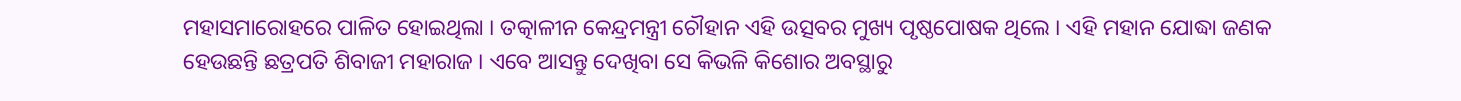ମହାସମାରୋହରେ ପାଳିତ ହୋଇଥିଲା । ତତ୍କାଳୀନ କେନ୍ଦ୍ରମନ୍ତ୍ରୀ ଚୌହାନ ଏହି ଉତ୍ସବର ମୁଖ୍ୟ ପୃଷ୍ଠପୋଷକ ଥିଲେ । ଏହି ମହାନ ଯୋଦ୍ଧା ଜଣକ ହେଉଛନ୍ତି ଛତ୍ରପତି ଶିବାଜୀ ମହାରାଜ । ଏବେ ଆସନ୍ତୁ ଦେଖିବା ସେ କିଭଳି କିଶୋର ଅବସ୍ଥାରୁ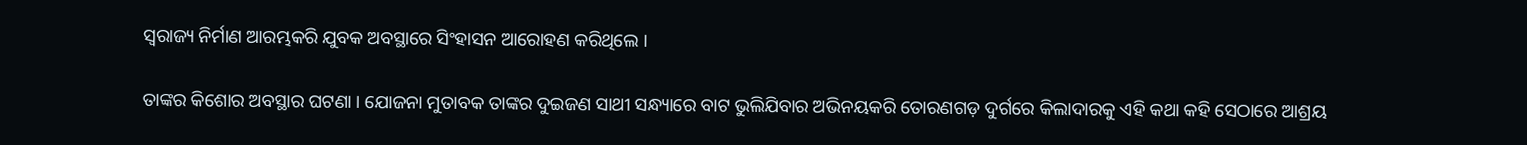ସ୍ୱରାଜ୍ୟ ନିର୍ମାଣ ଆରମ୍ଭକରି ଯୁବକ ଅବସ୍ଥାରେ ସିଂହାସନ ଆରୋହଣ କରିଥିଲେ ।

ତାଙ୍କର କିଶୋର ଅବସ୍ଥାର ଘଟଣା । ଯୋଜନା ମୁତାବକ ତାଙ୍କର ଦୁଇଜଣ ସାଥୀ ସନ୍ଧ୍ୟାରେ ବାଟ ଭୁଲିଯିବାର ଅଭିନୟକରି ତୋରଣଗଡ଼ ଦୁର୍ଗରେ କିଲାଦାରକୁ ଏହି କଥା କହି ସେଠାରେ ଆଶ୍ରୟ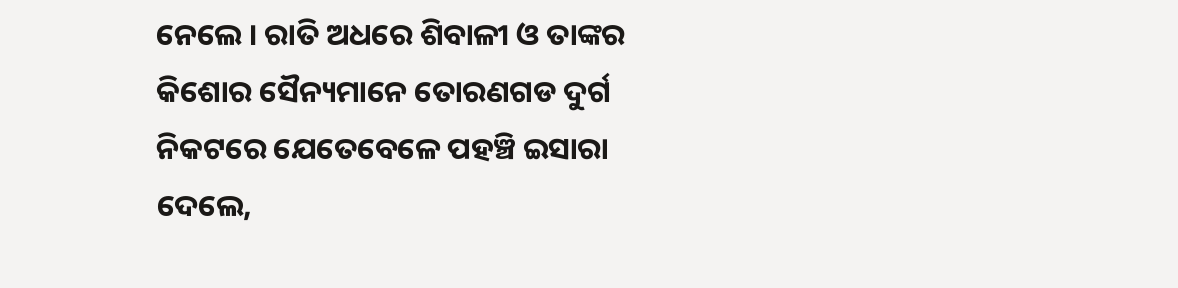ନେଲେ । ରାତି ଅଧରେ ଶିବାଳୀ ଓ ତାଙ୍କର କିଶୋର ସୈନ୍ୟମାନେ ତୋରଣଗଡ ଦୁର୍ଗ ନିକଟରେ ଯେତେବେଳେ ପହଞ୍ଚି ଇସାରା ଦେଲେ,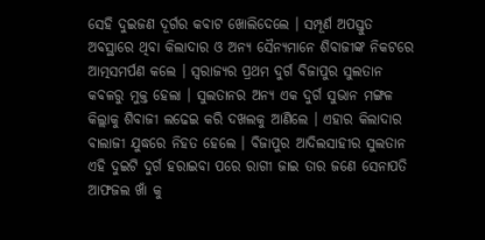ସେହି ଦୁଇଜଣ ଦୂର୍ଗର କବାଟ ଖୋଲିଦେଲେ । ସମ୍ପୂର୍ଣ ଅପସ୍ତୁତ ଅବସ୍ଥାରେ ଥିବା କିଲାଦାର ଓ ଅନ୍ୟ ସୈନ୍ୟମାନେ ଶିବାଜୀଙ୍କ ନିକଟରେ ଆତ୍ମସମର୍ପଣ କଲେ । ସ୍ୱରାଜ୍ୟର ପ୍ରଥମ ଦୁର୍ଗ ବିଜାପୁର ସୁଲତାନ କବଳରୁ ମୁକ୍ତ ହେଲା । ସୁଲତାନର ଅନ୍ୟ ଏକ ଦୁର୍ଗ ସୁଭାନ ମଙ୍ଗଳ କିଲ୍ଲାକୁ ଶିବାଜୀ ଲଢେଇ କରି ଦଖଲକୁ ଆଣିଲେ । ଏହାର କିଲାଦାର ବାଲାଜୀ ଯୁଦ୍ଧରେ ନିହତ ହେଲେ । ବିଜାପୁର ଆଦିଲସାହୀର ସୁଲତାନ ଏହି ଦୁଇଟି ଦୁର୍ଗ ହରାଇବା ପରେ ରାଗୀ ଜାଇ ତାର ଜଣେ ସେନାପତି ଆଫଜଲ ଖାଁ କୁ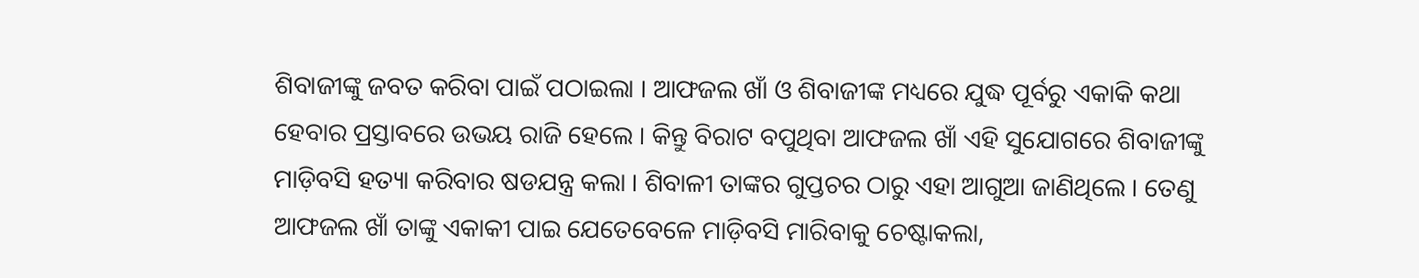ଶିବାଜୀଙ୍କୁ ଜବତ କରିବା ପାଇଁ ପଠାଇଲା । ଆଫଜଲ ଖାଁ ଓ ଶିବାଜୀଙ୍କ ମଧ୍ୟରେ ଯୁଦ୍ଧ ପୂର୍ବରୁ ଏକାକି କଥା ହେବାର ପ୍ରସ୍ତାବରେ ଉଭୟ ରାଜି ହେଲେ । କିନ୍ତୁ ବିରାଟ ବପୁଥିବା ଆଫଜଲ ଖାଁ ଏହି ସୁଯୋଗରେ ଶିବାଜୀଙ୍କୁ ମାଡ଼ିବସି ହତ୍ୟା କରିବାର ଷଡଯନ୍ତ୍ର କଲା । ଶିବାଳୀ ତାଙ୍କର ଗୁପ୍ତଚର ଠାରୁ ଏହା ଆଗୁଆ ଜାଣିଥିଲେ । ତେଣୁ ଆଫଜଲ ଖାଁ ତାଙ୍କୁ ଏକାକୀ ପାଇ ଯେତେବେଳେ ମାଡ଼ିବସି ମାରିବାକୁ ଚେଷ୍ଟାକଲା,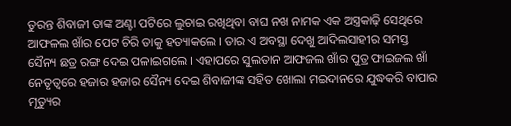ତୁରନ୍ତ ଶିବାଜୀ ତାଙ୍କ ଅଣ୍ଟା ପଟିରେ ଲୁଚାଇ ରଖିଥିବା ବାଘ ନଖ ନାମକ ଏକ ଅସ୍ତ୍ରକାଢ଼ି ସେଥିରେ ଆଫଳଲ ଖାଁର ପେଟ ଚିରି ତାକୁ ହତ୍ୟାକଲେ । ତାର ଏ ଅବସ୍ଥା ଦେଖୁ ଆଦିଲସାହୀର ସମସ୍ତ ସୈନ୍ୟ ଛତ୍ର ରଙ୍ଗ ଦେଇ ପଳାଇଗଲେ । ଏହାପରେ ସୁଲତାନ ଆଫଜଲ ଖାଁର ପୁତ୍ର ଫାଇଜଲ ଖାଁ ନେତୃତ୍ୱରେ ହଜାର ହଜାର ସୈନ୍ୟ ଦେଇ ଶିବାଜୀଙ୍କ ସହିତ ଖୋଲା ମଇଦାନରେ ଯୁଦ୍ଧକରି ବାପାର ମୃତ୍ୟୁର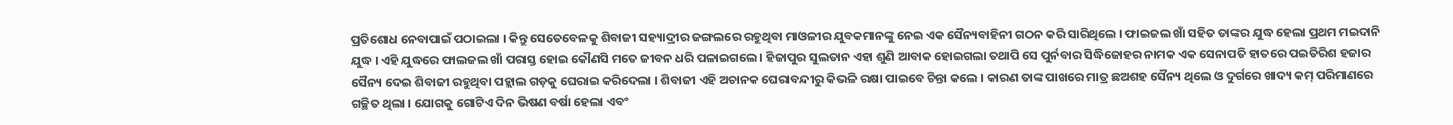ପ୍ରତିଶୋଧ ନେବାପାଇଁ ପଠାଇଲା । କିନ୍ତୁ ସେତେବେଳକୁ ଶିବାଜୀ ସହ୍ୟାଦ୍ରୀର ଜଙ୍ଗଲରେ ରହୁଥିବା ମାଓଳୀର ଯୁବକମାନଙ୍କୁ ନେଇ ଏକ ସୈନ୍ୟବାହିନୀ ଗଠନ କରି ସାରିଥିଲେ । ଫାଇଜଲ ଖାଁ ସହିତ ତାଙ୍କର ଯୁଦ୍ଧ ହେଲା ପ୍ରଥମ ମଇଦାନି ଯୁଦ୍ଧ । ଏହି ଯୁଦ୍ଧରେ ଫାଲଜଲ ଖାଁ ପରାସ୍ତ ହୋଇ କୌଣସି ମତେ ଜୀବନ ଧରି ପଳାଇଗଲେ । ହିଜାପୁର ସୁଲତାନ ଏହା ଶୁଣି ଆବାକ ହୋଇଗଲା ତଥାପି ସେ ପୁର୍ନବାର ସିଦ୍ଧିଜୋହର ନାମକ ଏକ ସେନାପତି ହାତରେ ପଇତିରିଶ ହଜାର ସୈନ୍ୟ ଦେଇ ଶିବାଜୀ ରହୁଥିବା ପହ୍ଲାଲ ଗଡ଼କୁ ଘେରାଇ କରିଦେଲା । ଶିବାଜୀ ଏହି ଅଚାନକ ଘେରାବନ୍ଦୀରୁ କିଭଳି ରକ୍ଷା ପାଇବେ ଚିନ୍ତା କଲେ । କାରଣ ତାଙ୍କ ପାଖରେ ମାତ୍ର ଛଅଶହ ସୈନ୍ୟ ଥିଲେ ଓ ଦୁର୍ଗରେ ଖାଦ୍ୟ କମ୍ ପରିମାଣରେ ଗଚ୍ଛିତ ଥିଲା । ଯୋଗକୁ ଗୋଟିଏ ଦିନ ଭିଷଣ ବର୍ଷା ହେଲା ଏବଂ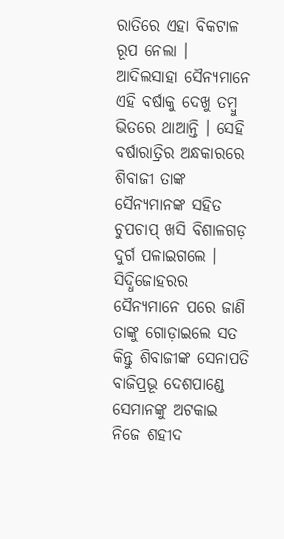ରାତିରେ ଏହା ବିକଟାଳ ରୂପ ନେଲା । ଆଦିଲସାହା ସୈନ୍ୟମାନେ ଏହି ବର୍ଷାକୁ ଦେଖୁ ତମ୍ବୁ ଭିତରେ ଥାଆନ୍ତି । ସେହି ବର୍ଷାରାତ୍ରିର ଅନ୍ଧକାରରେ ଶିବାଜୀ ତାଙ୍କ ସୈନ୍ୟମାନଙ୍କ ସହିତ ଚୁପଚାପ୍ ଖସି ବିଶାଳଗଡ଼ ଦୁର୍ଗ ପଳାଇଗଲେ । ସିଦ୍ଧିଜୋହରର ସୈନ୍ୟମାନେ ପରେ ଜାଣି ତାଙ୍କୁ ଗୋଡ଼ାଇଲେ ସତ କିନ୍ତୁ ଶିବାଜୀଙ୍କ ସେନାପତି ବାଜିପ୍ରଭୂ ଦେଶପାଣ୍ଡେ ସେମାନଙ୍କୁ ଅଟକାଇ ନିଜେ ଶହୀଦ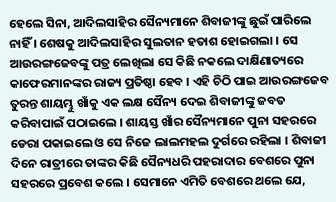ହେଲେ ସିନା, ଆଦିଲସାହିର ସୈନ୍ୟମାନେ ଶିବାଜୀଙ୍କୁ ଛୁଇଁ ପାରିଲେ ନାହିଁ । ଶେଷକୁ ଆଦିଲସାହିର ସୁଲତାନ ହତାଶ ହୋଇଗଲା । ସେ ଆଉରଙ୍ଗଜେବଙ୍କୁ ପତ୍ର ଲେଖିଲା ସେ କିଛି ନକଲେ ଦାକ୍ଷିଣାତ୍ୟରେ କାଫେରମାନଙ୍କର ରାଜ୍ୟ ପ୍ରତିଷ୍ଠା ହେବ । ଏହି ଚିଠି ପାଇ ଆଉରଙ୍ଗଜେବ ତୁରନ୍ତ ଶାୟମ୍ଭୁ ଖାଁକୁ ଏକ ଲକ୍ଷ ସୈନ୍ୟ ଦେଇ ଶିବାଜୀଙ୍କୁ ଜବତ କରିବାପାଇଁ ପଠାଇଲେ । ଶାୟସ୍ତ ଖାଁର ସୈନ୍ୟମାନେ ପୁନା ସହରରେ ଡେରା ପକାଇଲେ ଓ ସେ ନିଜେ ଲାଲମହଲ ଦୁର୍ଗରେ ରହିଲା । ଶିବାଜୀ ଦିନେ ରାତ୍ରୀରେ ତାଙ୍କର କିଛି ସୈନ୍ୟଧରି ପହରାଦାର ବେଶରେ ପୁନା ସହରରେ ପ୍ରବେଶ କଲେ । ସେମାନେ ଏମିତି ବେଶରେ ଥଲେ ଯେ,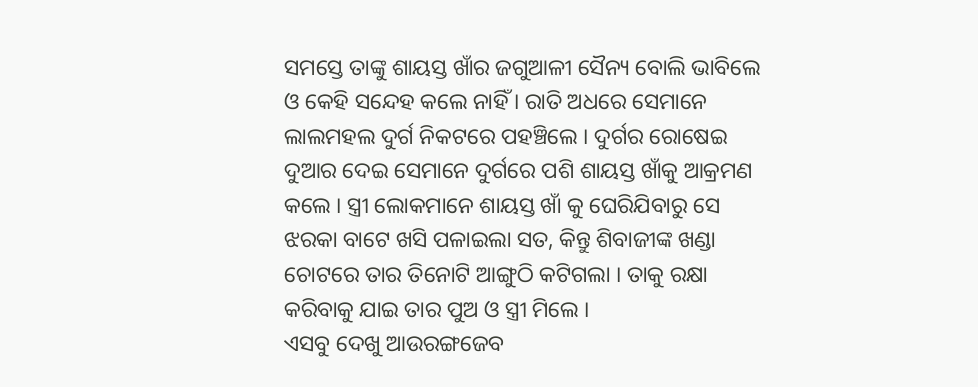ସମସ୍ତେ ତାଙ୍କୁ ଶାୟସ୍ତ ଖାଁର ଜଗୁଆଳୀ ସୈନ୍ୟ ବୋଲି ଭାବିଲେ ଓ କେହି ସନ୍ଦେହ କଲେ ନାହିଁ । ରାତି ଅଧରେ ସେମାନେ ଲାଲମହଲ ଦୁର୍ଗ ନିକଟରେ ପହଞ୍ଚିଲେ । ଦୁର୍ଗର ରୋଷେଇ ଦୁଆର ଦେଇ ସେମାନେ ଦୁର୍ଗରେ ପଶି ଶାୟସ୍ତ ଖାଁକୁ ଆକ୍ରମଣ କଲେ । ସ୍ତ୍ରୀ ଲୋକମାନେ ଶାୟସ୍ତ ଖାଁ କୁ ଘେରିଯିବାରୁ ସେ ଝରକା ବାଟେ ଖସି ପଳାଇଲା ସତ, କିନ୍ତୁ ଶିବାଜୀଙ୍କ ଖଣ୍ଡା ଚୋଟରେ ତାର ତିନୋଟି ଆଙ୍ଗୁଠି କଟିଗଲା । ତାକୁ ରକ୍ଷା କରିବାକୁ ଯାଇ ତାର ପୁଅ ଓ ସ୍ତ୍ରୀ ମିଲେ ।
ଏସବୁ ଦେଖୁ ଆଉରଙ୍ଗଜେବ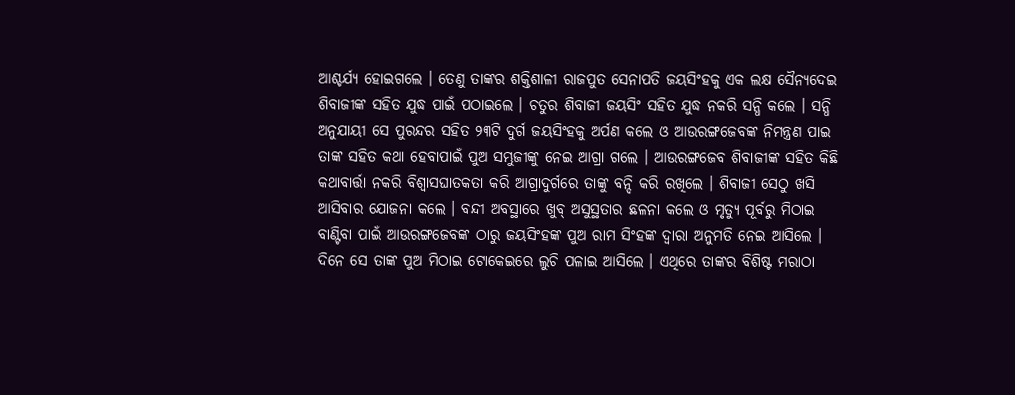ଆଶ୍ଚର୍ଯ୍ୟ ହୋଇଗଲେ । ତେଣୁ ତାଙ୍କର ଶକ୍ତିଶାଳୀ ରାଜପୁତ ସେନାପତି ଜୟସିଂହକୁ ଏକ ଲକ୍ଷ ସୈନ୍ୟଦେଇ ଶିବାଜୀଙ୍କ ସହିତ ଯୁଦ୍ଧ ପାଇଁ ପଠାଇଲେ । ଚତୁର ଶିବାଜୀ ଜୟସିଂ ସହିତ ଯୁଦ୍ଧ ନକରି ସନ୍ଧି କଲେ । ସନ୍ଧି ଅନୁଯାୟୀ ସେ ପୁରନ୍ଦର ସହିତ ୨୩ଟି ଦୁର୍ଗ ଜୟସିଂହକୁ ଅର୍ପଣ କଲେ ଓ ଆଉରଙ୍ଗଜେବଙ୍କ ନିମନ୍ତ୍ରଣ ପାଇ ତାଙ୍କ ସହିତ କଥା ହେବାପାଇଁ ପୁଅ ସମ୍ଭୁଜୀଙ୍କୁ ନେଇ ଆଗ୍ରା ଗଲେ । ଆଉରଙ୍ଗଜେବ ଶିବାଜୀଙ୍କ ସହିତ କିଛି କଥାବାର୍ତ୍ତା ନକରି ବିଶ୍ୱାସଘାତକତା କରି ଆଗ୍ରାଦୁର୍ଗରେ ତାଙ୍କୁ ବନ୍ଦି କରି ରଖିଲେ । ଶିବାଜୀ ସେଠୁ ଖସି ଆସିବାର ଯୋଜନା କଲେ । ବନ୍ଦୀ ଅବସ୍ଥାରେ ଖୁବ୍ ଅସୁସ୍ଥତାର ଛଳନା କଲେ ଓ ମୃତ୍ୟୁ ପୂର୍ବରୁ ମିଠାଇ ବାଣ୍ଟିବା ପାଇଁ ଆଉରଙ୍ଗଜେବଙ୍କ ଠାରୁ ଜୟସିଂହଙ୍କ ପୁଅ ରାମ ସିଂହଙ୍କ ଦ୍ୱାରା ଅନୁମତି ନେଇ ଆସିଲେ । ଦିନେ ସେ ତାଙ୍କ ପୁଅ ମିଠାଇ ଟୋକେଇରେ ଲୁଚି ପଳାଇ ଆସିଲେ । ଏଥିରେ ତାଙ୍କର ବିଶିଷ୍ଟ ମରାଠା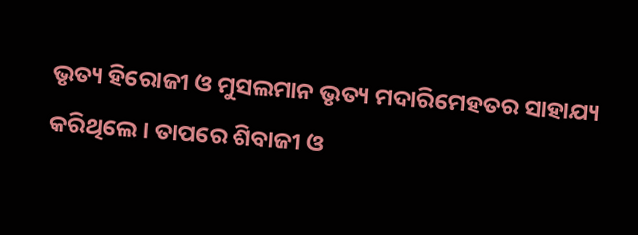ଭୃତ୍ୟ ହିରୋଜୀ ଓ ମୁସଲମାନ ଭୃତ୍ୟ ମଦାରିମେହତର ସାହାଯ୍ୟ କରିଥିଲେ । ତାପରେ ଶିବାଜୀ ଓ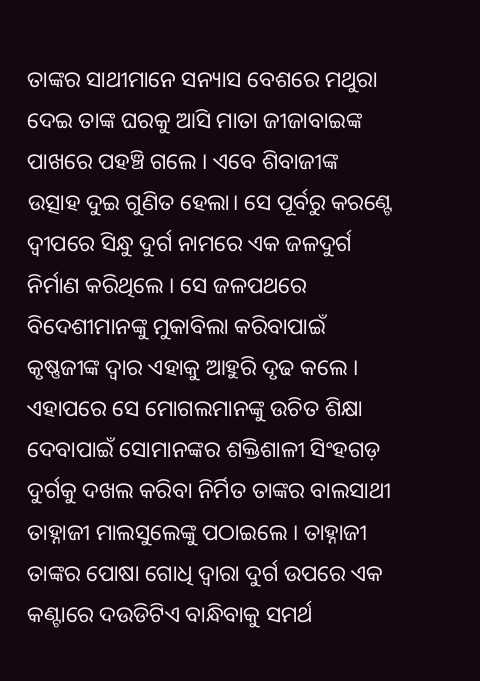ତାଙ୍କର ସାଥୀମାନେ ସନ୍ୟାସ ବେଶରେ ମଥୁରା ଦେଇ ତାଙ୍କ ଘରକୁ ଆସି ମାତା ଜୀଜାବାଇଙ୍କ ପାଖରେ ପହଞ୍ଚି ଗଲେ । ଏବେ ଶିବାଜୀଙ୍କ ଉତ୍ସାହ ଦୁଇ ଗୁଣିତ ହେଲା। ସେ ପୂର୍ବରୁ କରଣ୍ଟେ ଦ୍ୱୀପରେ ସିନ୍ଧୁ ଦୁର୍ଗ ନାମରେ ଏକ ଜଳଦୁର୍ଗ ନିର୍ମାଣ କରିଥିଲେ । ସେ ଜଳପଥରେ ବିଦେଶୀମାନଙ୍କୁ ମୁକାବିଲା କରିବାପାଇଁ କୃଷ୍ଣଜୀଙ୍କ ଦ୍ୱାର ଏହାକୁ ଆହୁରି ଦୃଢ କଲେ । ଏହାପରେ ସେ ମୋଗଲମାନଙ୍କୁ ଉଚିତ ଶିକ୍ଷା ଦେବାପାଇଁ ସୋମାନଙ୍କର ଶକ୍ତିଶାଳୀ ସିଂହଗଡ଼ ଦୁର୍ଗକୁ ଦଖଲ କରିବା ନିର୍ମିତ ତାଙ୍କର ବାଲସାଥୀ ତାହ୍ନାଜୀ ମାଲସୁଲେଙ୍କୁ ପଠାଇଲେ । ତାହ୍ନାଜୀ ତାଙ୍କର ପୋଷା ଗୋଧି ଦ୍ୱାରା ଦୁର୍ଗ ଉପରେ ଏକ କଣ୍ଟାରେ ଦଉଡିଟିଏ ବାନ୍ଧିବାକୁ ସମର୍ଥ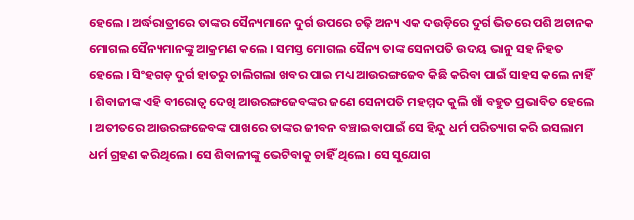ହେଲେ । ଅର୍ଦ୍ଧରାତ୍ରୀରେ ତାଙ୍କର ସୈନ୍ୟମାନେ ଦୁର୍ଗ ଉପରେ ଚଢ଼ି ଅନ୍ୟ ଏକ ଦଉଡ଼ିରେ ଦୁର୍ଗ ଭିତରେ ପଶି ଅଚାନକ ମୋଗଲ ସୈନ୍ୟମାନଙ୍କୁ ଆକ୍ରମଣ କଲେ । ସମସ୍ତ ମୋଗଲ ସୈନ୍ୟ ତାଙ୍କ ସେନାପତି ଉଦୟ ଭାନୁ ସହ ନିହତ ହେଲେ । ସିଂହଗଡ଼ ଦୁର୍ଗ ହାତରୁ ଚାଲିଗଲା ଖବର ପାଇ ମଧ୍ୟ ଆଉରଙ୍ଗଜେବ କିଛି କରିବା ପାଇଁ ସାହସ କଲେ ନାହିଁ । ଶିବାଜୀଙ୍କ ଏହି ବୀରୋତ୍ୱ ଦେଖି ଆଉରଙ୍ଗଜେବଙ୍କର ଜଣେ ସେନାପତି ମହମ୍ମଦ କୁଲି ଖାଁ ବହୁତ ପ୍ରଭାବିତ ହେଲେ । ଅତୀତରେ ଆଉରଙ୍ଗଜେବଙ୍କ ପାଖରେ ତାଙ୍କର ଜୀବନ ବଞ୍ଚାଇବାପାଇଁ ସେ ହିନ୍ଦୁ ଧର୍ମ ପରିତ୍ୟାଗ କରି ଇସଲାମ ଧର୍ମ ଗ୍ରହଣ କରିଥିଲେ । ସେ ଶିବାଳୀଙ୍କୁ ଭେଟିବାକୁ ଚାହିଁ ଥିଲେ । ସେ ସୁଯୋଗ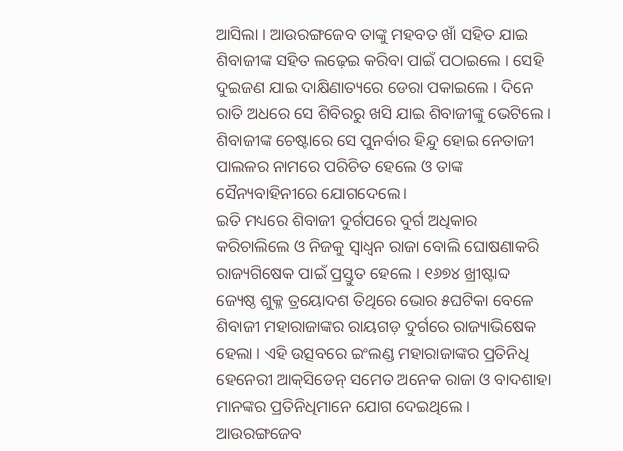ଆସିଲା । ଆଉରଙ୍ଗଜେବ ତାଙ୍କୁ ମହବତ ଖାଁ ସହିତ ଯାଇ ଶିବାଜୀଙ୍କ ସହିତ ଲଢ଼େଇ କରିବା ପାଇଁ ପଠାଇଲେ । ସେହି ଦୁଇଜଣ ଯାଇ ଦାକ୍ଷିଣାତ୍ୟରେ ଡେରା ପକାଇଲେ । ଦିନେ ରାତି ଅଧରେ ସେ ଶିବିରରୁ ଖସି ଯାଇ ଶିବାଜୀଙ୍କୁ ଭେଟିଲେ । ଶିବାଜୀଙ୍କ ଚେଷ୍ଟାରେ ସେ ପୁନର୍ବାର ହିନ୍ଦୁ ହୋଇ ନେତାଜୀ ପାଲଳର ନାମରେ ପରିଚିତ ହେଲେ ଓ ତାଙ୍କ ସୈନ୍ୟବାହିନୀରେ ଯୋଗଦେଲେ।
ଇତି ମଧ୍ୟରେ ଶିବାଜୀ ଦୁର୍ଗପରେ ଦୁର୍ଗ ଅଧିକାର କରିଚାଲିଲେ ଓ ନିଜକୁ ସ୍ୱାଧ୍ୱନ ରାଜା ବୋଲି ଘୋଷଣାକରି ରାଜ୍ୟଗିଷେକ ପାଇଁ ପ୍ରସ୍ତୁତ ହେଲେ । ୧୬୭୪ ଖ୍ରୀଷ୍ଟାବ୍ଦ ଜ୍ୟେଷ୍ଠ ଶୁକ୍ଳ ତ୍ରୟୋଦଶ ତିଥିରେ ଭୋର ୫ଘଟିକା ବେଳେ ଶିବାଜୀ ମହାରାଜାଙ୍କର ରାୟଗଡ଼ ଦୁର୍ଗରେ ରାଜ୍ୟାଭିଷେକ ହେଲା । ଏହି ଉତ୍ସବରେ ଇଂଲଣ୍ଡ ମହାରାଜାଙ୍କର ପ୍ରତିନିଧି ହେନେରୀ ଆକ୍‌ସିଡେନ୍ ସମେତ ଅନେକ ରାଜା ଓ ବାଦଶାହା ମାନଙ୍କର ପ୍ରତିନିଧିମାନେ ଯୋଗ ଦେଇଥିଲେ । ଆଉରଙ୍ଗଜେବ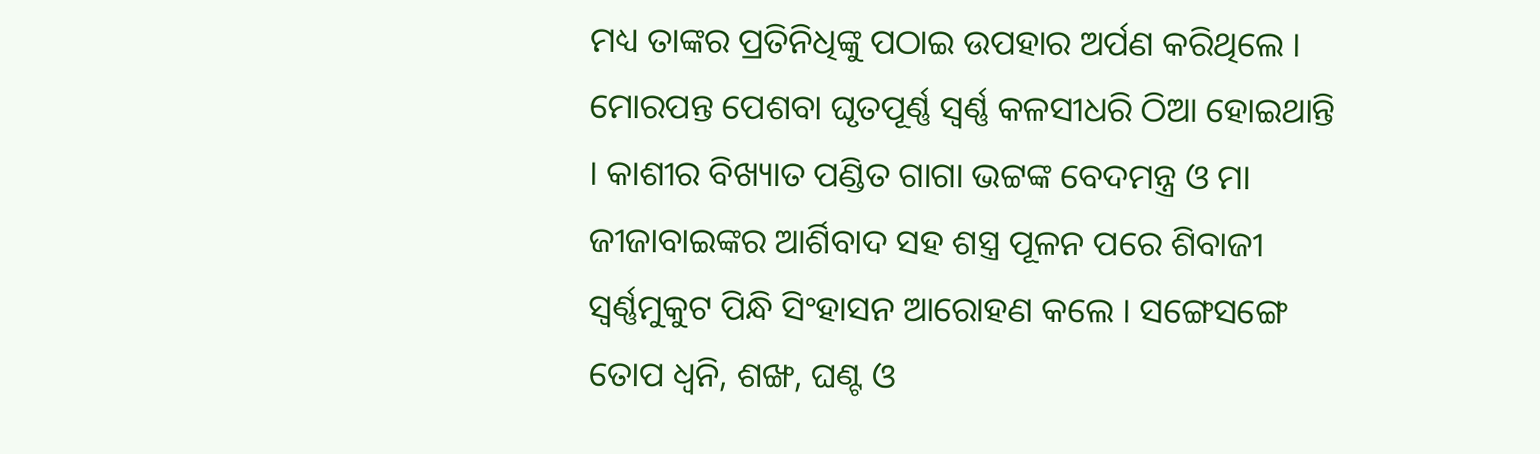ମଧ୍ୟ ତାଙ୍କର ପ୍ରତିନିଧିଙ୍କୁ ପଠାଇ ଉପହାର ଅର୍ପଣ କରିଥିଲେ । ମୋରପନ୍ତ ପେଶବା ଘୃତପୂର୍ଣ୍ଣ ସ୍ୱର୍ଣ୍ଣ କଳସୀଧରି ଠିଆ ହୋଇଥାନ୍ତି । କାଶୀର ବିଖ୍ୟାତ ପଣ୍ଡିତ ଗାଗା ଭଟ୍ଟଙ୍କ ବେଦମନ୍ତ୍ର ଓ ମା ଜୀଜାବାଇଙ୍କର ଆର୍ଶିବାଦ ସହ ଶସ୍ତ୍ର ପୂଳନ ପରେ ଶିବାଜୀ ସ୍ୱର୍ଣ୍ଣମୁକୁଟ ପିନ୍ଧି ସିଂହାସନ ଆରୋହଣ କଲେ । ସଙ୍ଗେସଙ୍ଗେ ତୋପ ଧ୍ୱନି, ଶଙ୍ଖ, ଘଣ୍ଟ ଓ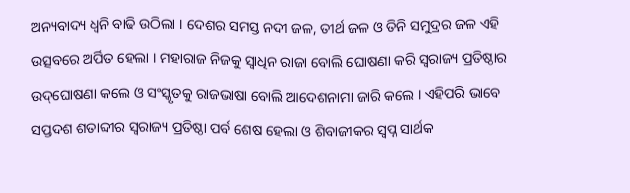ଅନ୍ୟବାଦ୍ୟ ଧ୍ୱନି ବାଢି ଉଠିଲା । ଦେଶର ସମସ୍ତ ନଦୀ ଜଳ, ତୀର୍ଥ ଜଳ ଓ ତିନି ସମୁଦ୍ରର ଜଳ ଏହି ଉତ୍ସବରେ ଅର୍ପିତ ହେଲା । ମହାରାଜ ନିଜକୁ ସ୍ୱାଧିନ ରାଜା ବୋଲି ଘୋଷଣା କରି ସ୍ୱରାଜ୍ୟ ପ୍ରତିଷ୍ଠାର ଉଦ୍‌ଘୋଷଣା କଲେ ଓ ସଂସ୍କୃତକୁ ରାଜଭାଷା ବୋଲି ଆଦେଶନାମା ଜାରି କଲେ । ଏହିପରି ଭାବେ ସପ୍ତଦଶ ଶତାବ୍ଦୀର ସ୍ୱରାଜ୍ୟ ପ୍ରତିଷ୍ଠା ପର୍ବ ଶେଷ ହେଲା ଓ ଶିବାଜୀକର ସ୍ୱପ୍ନ ସାର୍ଥକ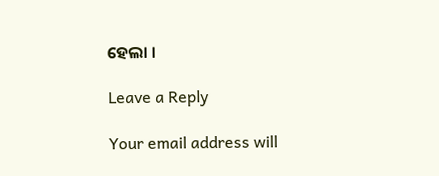ହେଲା ।

Leave a Reply

Your email address will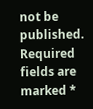not be published. Required fields are marked *